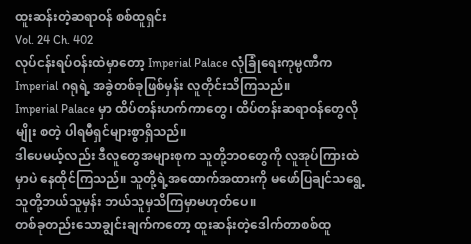ထူးဆန်းတဲ့ဆရာဝန် စစ်ထူရှင်း
Vol. 24 Ch. 402
လုပ်ငန်းရပ်ဝန်းထဲမှာတော့ Imperial Palace လုံခြုံရေးကုမ္ပဏီက Imperial ဂရုရဲ့ အခွဲတစ်ခုဖြစ်မှန်း လူတိုင်းသိကြသည်။
Imperial Palace မှာ ထိပ်တန်းဟက်ကာတွေ၊ ထိပ်တန်းဆရာဝန်တွေလိုမျိုး စတဲ့ ပါရမီရှင်များစွာရှိသည်။
ဒါပေမယ့်လည်း ဒီလူတွေအများစုက သူတို့ဘဝတွေကို လူအုပ်ကြားထဲမှာပဲ နေထိုင်ကြသည်။ သူတို့ရဲ့အထောက်အထားကို မဖော်ပြချင်သရွေ့ သူတို့ဘယ်သူမှန်း ဘယ်သူမှသိကြမှာမဟုတ်ပေ။
တစ်ခုတည်းသောချွင်းချက်ကတော့ ထူးဆန်းတဲ့ဒေါက်တာစစ်ထူ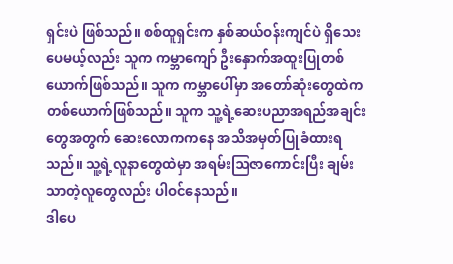ရှင်းပဲ ဖြစ်သည်။ စစ်ထူရှင်းက နှစ်ဆယ်ဝန်းကျင်ပဲ ရှိသေးပေမယ့်လည်း သူက ကမ္ဘာကျော် ဦးနှောက်အထူးပြုတစ်ယောက်ဖြစ်သည်။ သူက ကမ္ဘာပေါ်မှာ အတော်ဆုံးတွေထဲက တစ်ယောက်ဖြစ်သည်။ သူက သူ့ရဲ့ဆေးပညာအရည်အချင်းတွေအတွက် ဆေးလောကကနေ အသိအမှတ်ပြုခံထားရသည်။ သူ့ရဲ့လူနာတွေထဲမှာ အရမ်းဩဇာကောင်းပြီး ချမ်းသာတဲ့လူတွေလည်း ပါဝင်နေသည်။
ဒါပေ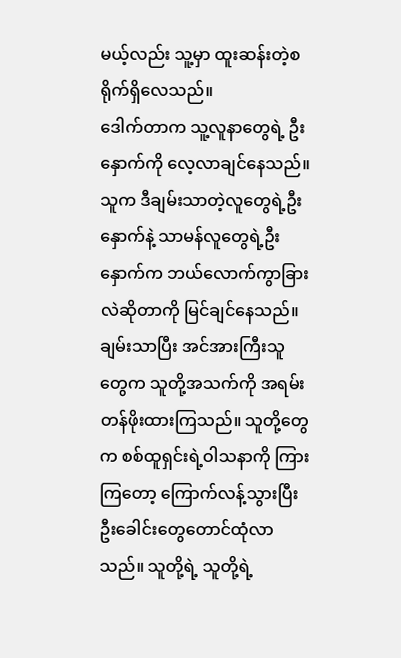မယ့်လည်း သူ့မှာ ထူးဆန်းတဲ့စရိုက်ရှိလေသည်။
ဒေါက်တာက သူ့လူနာတွေရဲ့ ဦးနှောက်ကို လေ့လာချင်နေသည်။
သူက ဒီချမ်းသာတဲ့လူတွေရဲ့ဦးနှောက်နဲ့ သာမန်လူတွေရဲ့ဦးနှောက်က ဘယ်လောက်ကွာခြားလဲဆိုတာကို မြင်ချင်နေသည်။ ချမ်းသာပြီး အင်အားကြီးသူတွေက သူတို့အသက်ကို အရမ်းတန်ဖိုးထားကြသည်။ သူတို့တွေက စစ်ထူရှင်းရဲ့ဝါသနာကို ကြားကြတော့ ကြောက်လန့်သွားပြီး ဦးခေါင်းတွေတောင်ထုံလာသည်။ သူတို့ရဲ့ သူတို့ရဲ့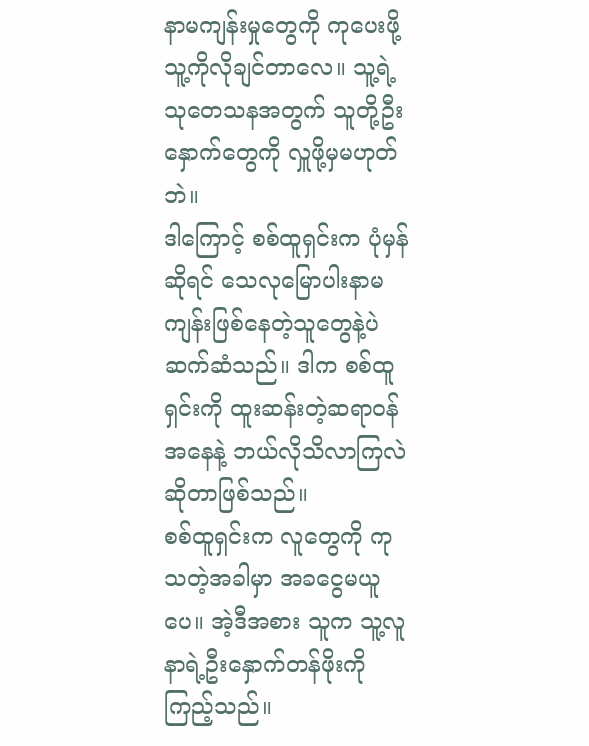နာမကျန်းမှုတွေကို ကုပေးဖို့ သူ့ကိုလိုချင်တာလေ။ သူ့ရဲ့သုတေသနအတွက် သူတို့ဦးနှောက်တွေကို လှူဖို့မှမဟုတ်ဘဲ။
ဒါကြောင့် စစ်ထူရှင်းက ပုံမှန်ဆိုရင် သေလုမြောပါးနာမကျန်းဖြစ်နေတဲ့သူတွေနဲ့ပဲ ဆက်ဆံသည်။ ဒါက စစ်ထူရှင်းကို ထူးဆန်းတဲ့ဆရာဝန်အနေနဲ့ ဘယ်လိုသိလာကြလဲဆိုတာဖြစ်သည်။
စစ်ထူရှင်းက လူတွေကို ကုသတဲ့အခါမှာ အခငွေမယူပေ။ အဲ့ဒီအစား သူက သူ့လူနာရဲ့ဦးနှောက်တန်ဖိုးကို ကြည့်သည်။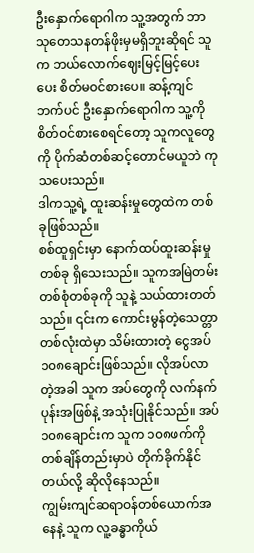ဦးနှောက်ရောဂါက သူ့အတွက် ဘာသုတေသနတန်ဖိုးမှမရှိဘူးဆိုရင် သူက ဘယ်လောက်ဈေးမြင့်မြင့်ပေးပေး စိတ်မဝင်စားပေ။ ဆန့်ကျင်ဘက်ပင် ဦးနှောက်ရောဂါက သူ့ကိုစိတ်ဝင်စားစေရင်တော့ သူကလူတွေကို ပိုက်ဆံတစ်ဆင့်တောင်မယူဘဲ ကုသပေးသည်။
ဒါကသူ့ရဲ့ ထူးဆန်းမှုတွေထဲက တစ်ခုဖြစ်သည်။
စစ်ထူရှင်းမှာ နောက်ထပ်ထူးဆန်းမှုတစ်ခု ရှိသေးသည်။ သူကအမြဲတမ်း တစ်စုံတစ်ခုကို သူနဲ့ သယ်ထားတတ်သည်။ ၎င်းက ကောင်းမွန်တဲ့သေတ္တာတစ်လုံးထဲမှာ သိမ်းထားတဲ့ ငွေအပ်၁၀၈ချောင်းဖြစ်သည်။ လိုအပ်လာတဲ့အခါ သူက အပ်တွေကို လက်နက်ပုန်းအဖြစ်နဲ့ အသုံးပြုနိုင်သည်။ အပ်၁၀၈ချောင်းက သူက ၁၀၈ဖက်ကို တစ်ချိန်တည်းမှာပဲ တိုက်ခိုက်နိုင်တယ်လို့ ဆိုလိုနေသည်။
ကျွမ်းကျင်ဆရာဝန်တစ်ယောက်အနေနဲ့ သူက လူ့ခန္ဓာကိုယ်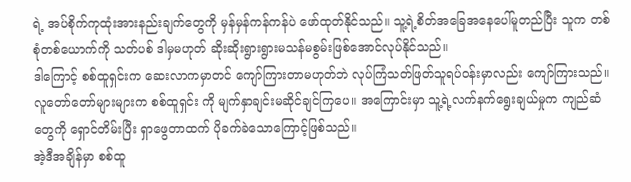ရဲ့ အပ်စိုက်ကုထုံးအားနည်းချက်တွေကို မှန်မှန်ကန်ကန်ပဲ ဖော်ထုတ်နိုင်သည်။ သူ့ရဲ့စိတ်အခြေအနေပေါ်မူတည်ပြီး သူက တစ်စုံတစ်ယောက်ကို သတ်ပစ် ဒါမှမဟုတ် ဆိုးဆိုးရွားရွားမသန်မစွမ်းဖြစ်အောင်လုပ်နိုင်သည်။
ဒါကြောင့် စစ်ထူရှင်းက ဆေးလာကမှာတင် ကျော်ကြားတာမဟုတ်ဘဲ လုပ်ကြံသတ်ဖြတ်သူရပ်ဝန်းမှာလည်း ကျော်ကြားသည်။ လူတော်တော်များများက စစ်ထူရှင်း ကို မျက်နှာချင်းမဆိုင်ချင်ကြပေ။ အကြောင်းမှာ သူ့ရဲ့လက်နက်ရွေးချယ်မှုက ကျည်ဆံတွေကို ရှောင်တိမ်းပြီး ရှာဖွေတာထက် ပိုခက်ခဲသောကြောင့်ဖြစ်သည်။
အဲ့ဒီအချိန်မှာ စစ်ထူ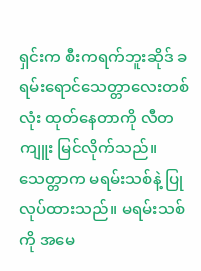ရှင်းက စီးကရက်ဘူးဆိုဒ် ခရမ်းရောင်သေတ္တာလေးတစ်လုံး ထုတ်နေတာကို လီတကျူး မြင်လိုက်သည်။ သေတ္တာက မရမ်းသစ်နဲ့ ပြုလုပ်ထားသည်။ မရမ်းသစ်ကို အမေ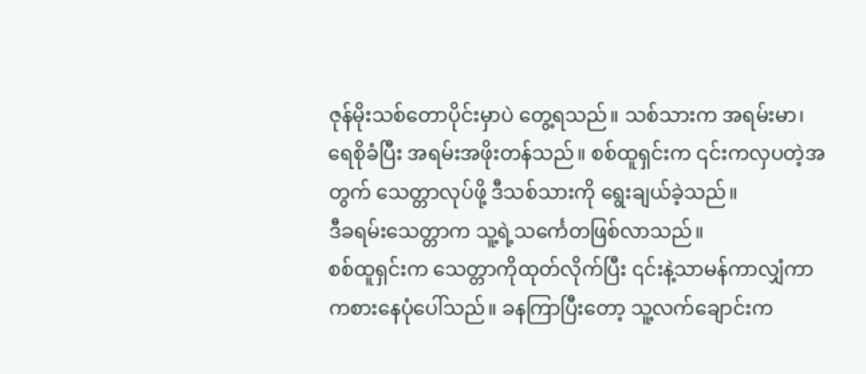ဇုန်မိုးသစ်တောပိုင်းမှာပဲ တွေ့ရသည်။ သစ်သားက အရမ်းမာ၊ ရေစိုခံပြီး အရမ်းအဖိုးတန်သည်။ စစ်ထူရှင်းက ၎င်းကလှပတဲ့အတွက် သေတ္တာလုပ်ဖို့ ဒီသစ်သားကို ရွေးချယ်ခဲ့သည်။
ဒီခရမ်းသေတ္တာက သူ့ရဲ့သင်္ကေတဖြစ်လာသည်။
စစ်ထူရှင်းက သေတ္တာကိုထုတ်လိုက်ပြီး ၎င်းနဲ့သာမန်ကာလျှံကာ ကစားနေပုံပေါ်သည်။ ခနကြာပြီးတော့ သူ့လက်ချောင်းက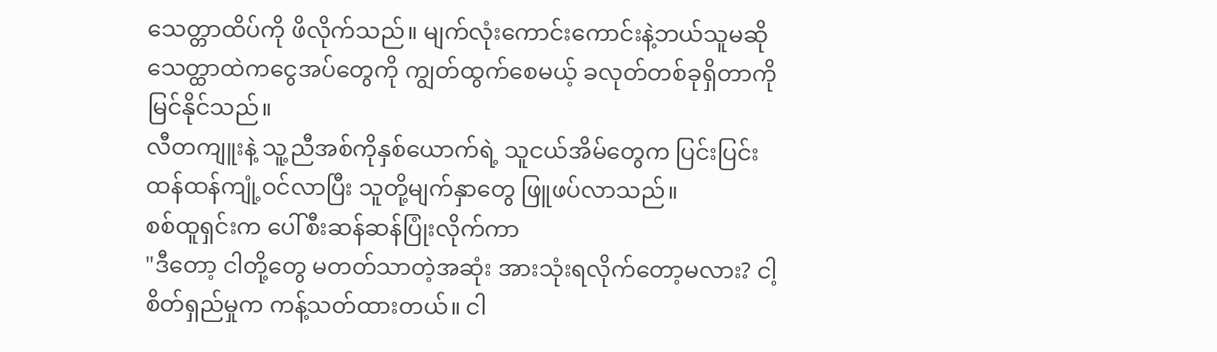သေတ္တာထိပ်ကို ဖိလိုက်သည်။ မျက်လုံးကောင်းကောင်းနဲ့ဘယ်သူမဆို သေတ္ထာထဲကငွေအပ်တွေကို ကျွတ်ထွက်စေမယ့် ခလုတ်တစ်ခုရှိတာကို မြင်နိုင်သည်။
လီတကျူးနဲ့ သူ့ညီအစ်ကိုနှစ်ယောက်ရဲ့ သူငယ်အိမ်တွေက ပြင်းပြင်းထန်ထန်ကျုံ့ဝင်လာပြီး သူတို့မျက်နှာတွေ ဖြူဖပ်လာသည်။
စစ်ထူရှင်းက ပေါ်စီးဆန်ဆန်ပြုံးလိုက်ကာ
"ဒီတော့ ငါတို့တွေ မတတ်သာတဲ့အဆုံး အားသုံးရလိုက်တော့မလား? ငါ့စိတ်ရှည်မှုက ကန့်သတ်ထားတယ်။ ငါ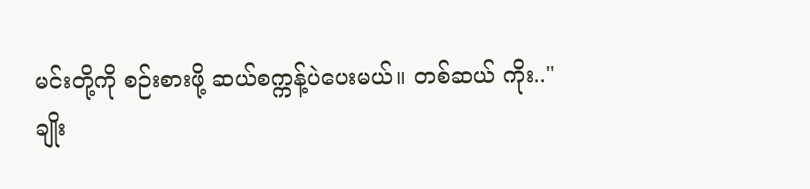မင်းတို့ကို စဉ်းစားဖို့ ဆယ်စက္ကန့်ပဲပေးမယ်။ တစ်ဆယ် ကိုး.."
ချိုး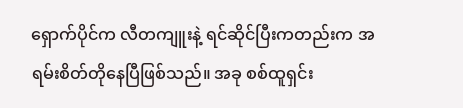ရှောက်ပိုင်က လီတကျူးနဲ့ ရင်ဆိုင်ပြီးကတည်းက အရမ်းစိတ်တိုနေပြီဖြစ်သည်။ အခု စစ်ထူရှင်း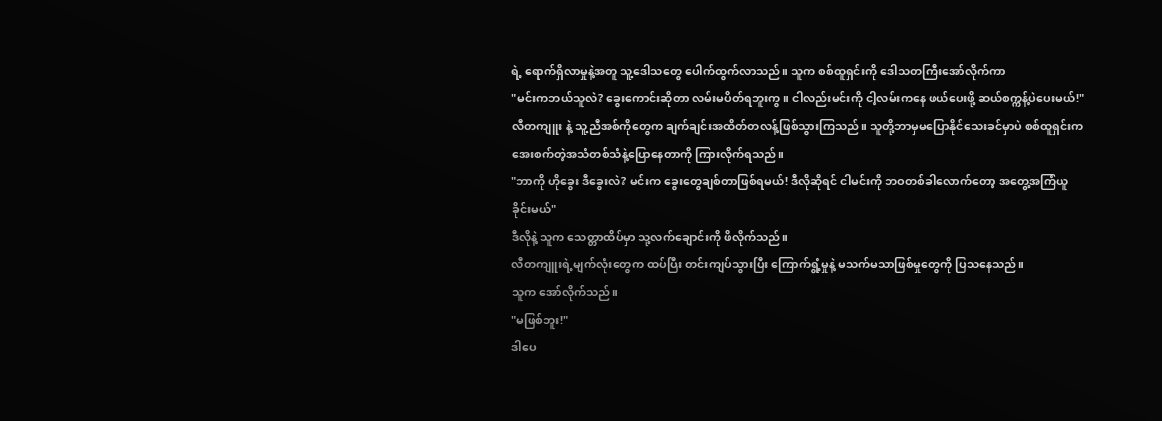ရဲ့ ရောက်ရှိလာမှုနဲ့အတူ သူ့ဒေါသတွေ ပေါက်ထွက်လာသည်။ သူက စစ်ထူရှင်းကို ဒေါသတကြီးအော်လိုက်ကာ
"မင်းကဘယ်သူလဲ? ခွေးကောင်းဆိုတာ လမ်းမပိတ်ရဘူးကွ။ ငါလည်းမင်းကို ငါ့လမ်းကနေ ဖယ်ပေးဖို့ ဆယ်စက္ကန့်ပဲပေးမယ်!"
လီတကျူး နဲ့ သူ့ညီအစ်ကိုတွေက ချက်ချင်းအထိတ်တလန့်ဖြစ်သွားကြသည်။ သူတို့ဘာမှမပြောနိုင်သေးခင်မှာပဲ စစ်ထူရှင်းက အေးစက်တဲ့အသံတစ်သံနဲ့ပြောနေတာကို ကြားလိုက်ရသည်။
"ဘာကို ဟိုခွေး ဒီခွေးလဲ? မင်းက ခွေးတွေချစ်တာဖြစ်ရမယ်! ဒီလိုဆိုရင် ငါမင်းကို ဘဝတစ်ခါလောက်တော့ အတွေ့အကြံယူခိုင်းမယ်"
ဒီလိုနဲ့ သူက သေတ္တာထိပ်မှာ သု့လက်ချောင်းကို ဖိလိုက်သည်။
လီတကျူးရဲ့မျက်လုံးတွေက ထပ်ပြီး တင်းကျပ်သွားပြီး ကြောက်ရွံ့မှုနဲ့ မသက်မသာဖြစ်မှုတွေကို ပြသနေသည်။
သူက အော်လိုက်သည်။
"မဖြစ်ဘူး!"
ဒါပေ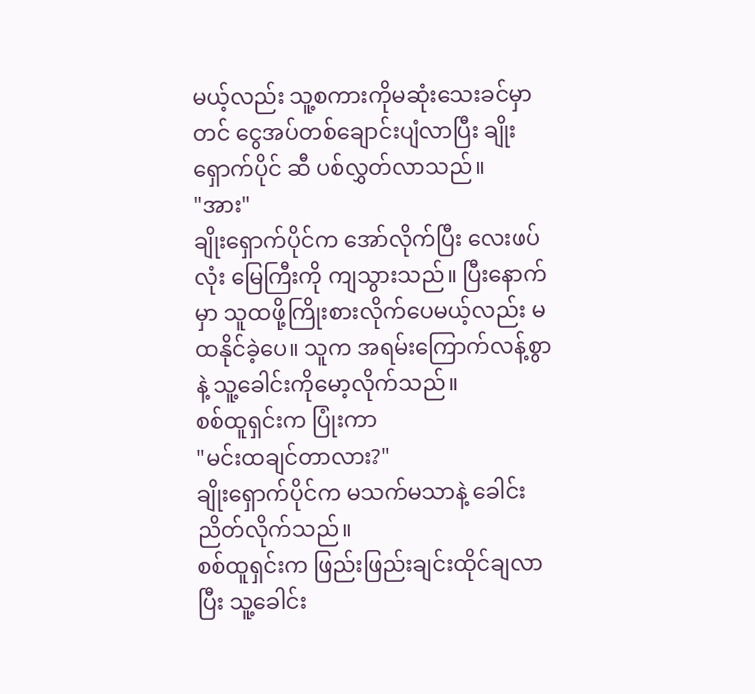မယ့်လည်း သူ့စကားကိုမဆုံးသေးခင်မှာတင် ငွေအပ်တစ်ချောင်းပျံလာပြီး ချိုးရှောက်ပိုင် ဆီ ပစ်လွှတ်လာသည်။
"အား"
ချိုးရှောက်ပိုင်က အော်လိုက်ပြီး လေးဖပ်လုံး မြေကြီးကို ကျသွားသည်။ ပြီးနောက်မှာ သူထဖို့ကြိုးစားလိုက်ပေမယ့်လည်း မထနိုင်ခဲ့ပေ။ သူက အရမ်းကြောက်လန့်စွာနဲ့ သူ့ခေါင်းကိုမော့လိုက်သည်။
စစ်ထူရှင်းက ပြုံးကာ
"မင်းထချင်တာလား?"
ချိုးရှောက်ပိုင်က မသက်မသာနဲ့ ခေါင်းညိတ်လိုက်သည်။
စစ်ထူရှင်းက ဖြည်းဖြည်းချင်းထိုင်ချလာပြီး သူ့ခေါင်း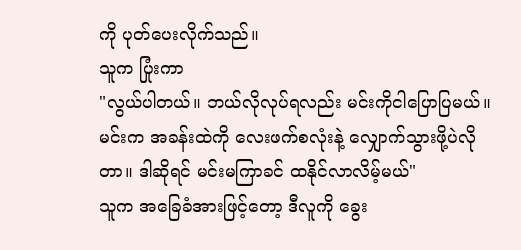ကို ပုတ်ပေးလိုက်သည်။
သူက ပြုံးကာ
"လွယ်ပါတယ်။ ဘယ်လိုလုပ်ရလည်း မင်းကိုငါပြောပြမယ်။ မင်းက အခန်းထဲကို လေးဖက်စလုံးနဲ့ လျှောက်သွားဖို့ပဲလိုတာ။ ဒါဆိုရင် မင်းမကြာခင် ထနိုင်လာလိမ့်မယ်"
သူက အခြေခံအားဖြင့်တော့ ဒီလူကို ခွေး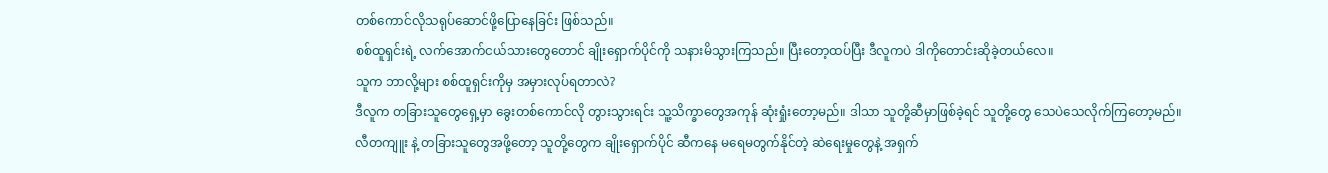တစ်ကောင်လိုသရုပ်ဆောင်ဖို့ပြောနေခြင်း ဖြစ်သည်။
စစ်ထူရှင်းရဲ့ လက်အောက်ငယ်သားတွေတောင် ချိုးရှောက်ပိုင်ကို သနားမိသွားကြသည်။ ပြီးတော့ထပ်ပြီး ဒီလူကပဲ ဒါကိုတောင်းဆိုခဲ့တယ်လေ။
သူက ဘာလို့များ စစ်ထူရှင်းကိုမှ အမှားလုပ်ရတာလဲ?
ဒီလူက တခြားသူတွေရှေ့မှာ ခွေးတစ်ကောင်လို တွားသွားရင်း သူ့သိက္ခာတွေအကုန် ဆုံးရှုံးတော့မည်။ ဒါသာ သူတို့ဆီမှာဖြစ်ခဲ့ရင် သူတို့တွေ သေပဲသေလိုက်ကြတော့မည်။
လီတကျူး နဲ့ တခြားသူတွေအဖို့တော့ သူတို့တွေက ချိုးရှောက်ပိုင် ဆီကနေ မရေမတွက်နိုင်တဲ့ ဆဲရေးမှုတွေနဲ့ အရှက်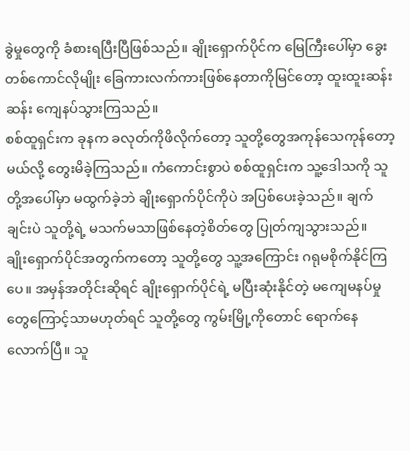ခွဲမှုတွေကို ခံစားရပြီးပြီဖြစ်သည်။ ချိုးရှောက်ပိုင်က မြေကြီးပေါ်မှာ ခွေးတစ်ကောင်လိုမျိုး ခြေကားလက်ကားဖြစ်နေတာကိုမြင်တော့ ထူးထူးဆန်းဆန်း ကျေနပ်သွားကြသည်။
စစ်ထူရှင်းက ခုနက ခလုတ်ကိုဖိလိုက်တော့ သူတို့တွေအကုန်သေကုန်တော့မယ်လို့ တွေးမိခဲ့ကြသည်။ ကံကောင်းစွာပဲ စစ်ထူရှင်းက သူ့ဒေါသကို သူတို့အပေါ်မှာ မထွက်ခဲ့ဘဲ ချိုးရှောက်ပိုင်ကိုပဲ အပြစ်ပေးခဲ့သည်။ ချက်ချင်းပဲ သူတို့ရဲ့ မသက်မသာဖြစ်နေတဲ့စိတ်တွေ ပြုတ်ကျသွားသည်။
ချိုးရှောက်ပိုင်အတွက်ကတော့ သူတို့တွေ သူ့အကြောင်း ဂရုမစိုက်နိုင်ကြပေ။ အမှန်အတိုင်းဆိုရင် ချိုးရှောက်ပိုင်ရဲ့ မပြီးဆုံးနိုင်တဲ့ မကျေမနပ်မှုတွေကြောင့်သာမဟုတ်ရင် သူတို့တွေ ကွမ်းမြို့ကိုတောင် ရောက်နေလောက်ပြီ။ သူ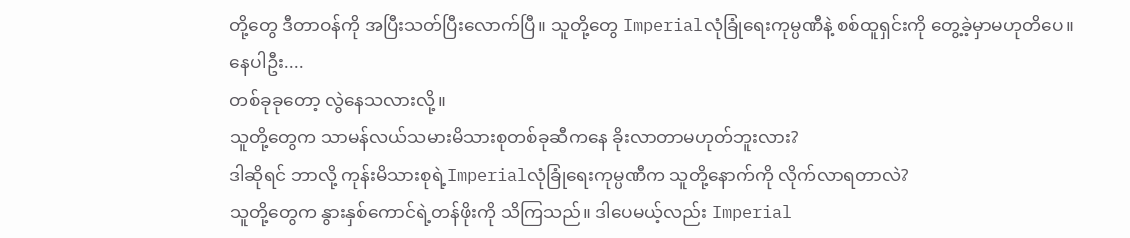တို့တွေ ဒီတာဝန်ကို အပြီးသတ်ပြီးလောက်ပြီ။ သူတို့တွေ Imperialလုံခြုံရေးကုမ္ပဏီနဲ့ စစ်ထူရှင်းကို တွေ့ခဲ့မှာမဟုတိပေ။
နေပါဦး....
တစ်ခုခုတော့ လွဲနေသလားလို့။
သူတို့တွေက သာမန်လယ်သမားမိသားစုတစ်ခုဆီကနေ ခိုးလာတာမဟုတ်ဘူးလား?
ဒါဆိုရင် ဘာလို့ ကုန်းမိသားစုရဲ့Imperialလုံခြုံရေးကုမ္ပဏီက သူတို့နောက်ကို လိုက်လာရတာလဲ?
သူတို့တွေက နွားနှစ်ကောင်ရဲ့တန်ဖိုးကို သိကြသည်။ ဒါပေမယ့်လည်း Imperial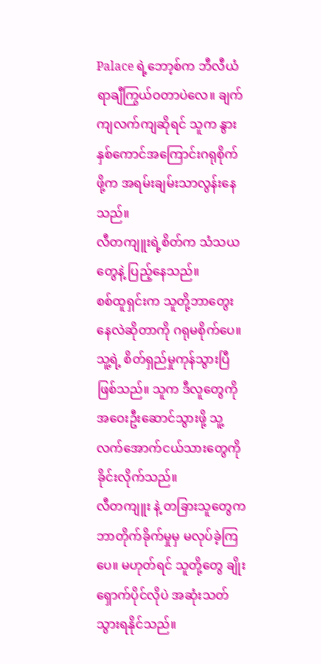Palace ရဲ့ဘော့စ်က ဘီလီယံရာချီကြွယ်ဝတာပဲလေ။ ချက်ကျလက်ကျဆိုရင် သူက နွားနှစ်ကောင်အကြောင်းဂရုစိုက်ဖို့က အရမ်းချမ်းသာလွန်းနေသည်။
လီတကျူးရဲ့စိတ်က သံသယတွေနဲ့ ပြည့်နေသည်။
စစ်ထူရှင်းက သူတို့ဘာတွေးနေလဲဆိုတာကို ဂရုမစိုက်ပေ။ သူ့ရဲ့ စိတ်ရှည်မှုကုန်သွားပြီဖြစ်သည်။ သူက ဒီလူတွေကို အဝေးဦးဆောင်သွားဖို့ သူ့လက်အောက်ငယ်သားတွေကို ခိုင်းလိုက်သည်။
လီတကျူး နဲ့ တခြားသူတွေက ဘာတိုက်ခိုက်မှုမှ မလုပ်ခဲ့ကြပေ။ မဟုတ်ရင် သူတို့တွေ ချိုးရှောက်ပိုင်လိုပဲ အဆုံးသတ်သွားရနိုင်သည်။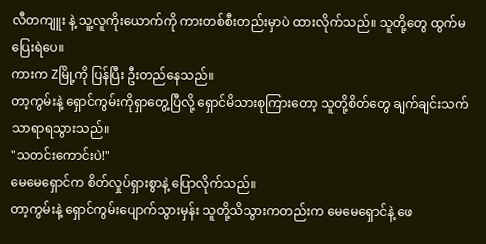လီတကျူး နဲ့ သူ့လူကိုးယောက်ကို ကားတစ်စီးတည်းမှာပဲ ထားလိုက်သည်။ သူတို့တွေ ထွက်မပြေးရဲပေ။
ကားက Zမြို့ကို ပြန်ပြီး ဦးတည်နေသည်။
တာ့ကွမ်းနဲ့ ရှောင်ကွမ်းကိုရှာတွေ့ပြီလို့ ရှောင်မိသားစုကြားတော့ သူတို့စိတ်တွေ ချက်ချင်းသက်သာရာရသွားသည်။
"သတင်းကောင်းပဲ!"
မေမေရှောင်က စိတ်လှုပ်ရှားစွာနဲ့ ပြောလိုက်သည်။
တာ့ကွမ်းနဲ့ ရှောင်ကွမ်းပျောက်သွားမှန်း သူတို့သိသွားကတည်းက မေမေရှောင်နဲ့ ဖေ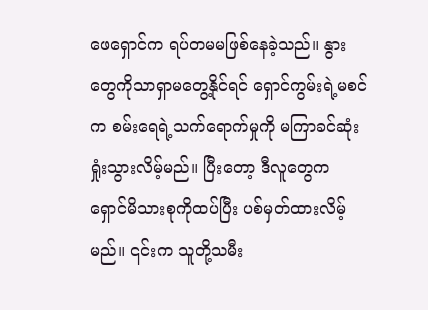ဖေရှောင်က ရပ်တမမဖြစ်နေခဲ့သည်။ နွားတွေကိုသာရှာမတွေ့နိုင်ရင် ရှောင်ကွမ်းရဲ့မစင်က စမ်းရေရဲ့သက်ရောက်မှုကို မကြာခင်ဆုံးရှုံးသွားလိမ့်မည်။ ပြီးတော့ ဒီလူတွေက ရှောင်မိသားစုကိုထပ်ပြီး ပစ်မှတ်ထားလိမ့်မည်။ ၎င်းက သူတို့သမီး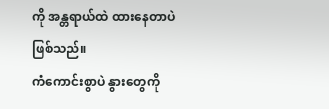ကို အန္တရာယ်ထဲ ထားနေတာပဲဖြစ်သည်။
ကံကောင်းစွာပဲ နွားတွေကို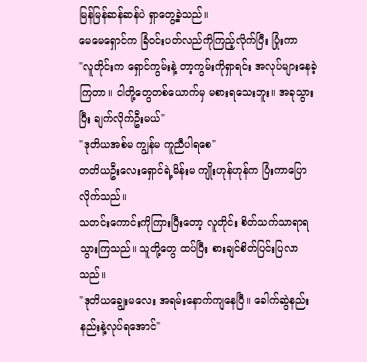မြန်မြန်ဆန်ဆန်ပဲ ရှာတွေ့ခဲ့သည်။
မေမေရှောင်က ခြံဝင်းပတ်လည်ကိုကြည့်လိုက်ပြီး ပြုံးကာ
"လူတိုင်းက ရှောင်ကွမ်းနဲ့ တာ့ကွမ်းကိုရှာရင်း အလုပ်များနေခဲ့ကြတာ။ ငါတို့တွေတစ်ယောက်မှ မစားရသေးဘူး။ အခုသွားပြီး ချက်လိုက်ဦးမယ်"
"ဒုတိယအစ်မ ကျွန်မ ကူညီပါရစေ"
တတိယဦးလေးရှောင်ရဲ့မိန်းမ ကျိုးဟုန်ဟုန်က ပြံးကာပြောလိုက်သည်။
သတင်းကောင်းကိုကြားပြီးတော့ လူတိုင်း စိတ်သက်သာရာရသွားကြသည်။ သူတို့တွေ ထပ်ပြီး စားချင်စိတ်ပြင်းပြလာသည်။
"ဒုတိယချွေးမလေး အရမ်းနောက်ကျနေပြီ။ ခေါက်ဆွဲနည်းနည်းနဲ့လုပ်ရအောင်"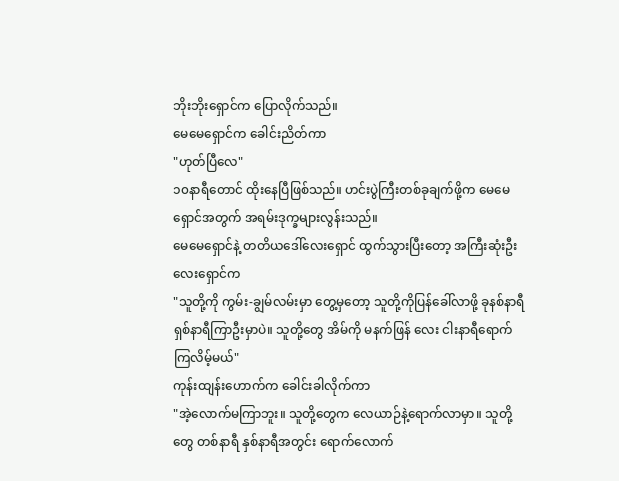ဘိုးဘိုးရှောင်က ပြောလိုက်သည်။
မေမေရှောင်က ခေါင်းညိတ်ကာ
"ဟုတ်ပြီလေ"
၁၀နာရီတောင် ထိုးနေပြီဖြစ်သည်။ ဟင်းပွဲကြီးတစ်ခုချက်ဖို့က မေမေရှောင်အတွက် အရမ်းဒုက္ခများလွန်းသည်။
မေမေရှောင်နဲ့ တတိယဒေါ်လေးရှောင် ထွက်သွားပြီးတော့ အကြီးဆုံးဦးလေးရှောင်က
"သူတို့ကို ကွမ်း-ချွမ်လမ်းမှာ တွေ့မှတော့ သူတို့ကိုပြန်ခေါ်လာဖို့ ခုနစ်နာရီ ရှစ်နာရီကြာဦးမှာပဲ။ သူတို့တွေ အိမ်ကို မနက်ဖြန် လေး ငါးနာရီရောက်ကြလိမ့်မယ်"
ကုန်းထျန်းဟောက်က ခေါင်းခါလိုက်ကာ
"အဲ့လောက်မကြာဘူး။ သူတို့တွေက လေယာဉ်နဲ့ရောက်လာမှာ။ သူတို့တွေ တစ်နာရီ နှစ်နာရီအတွင်း ရောက်လောက်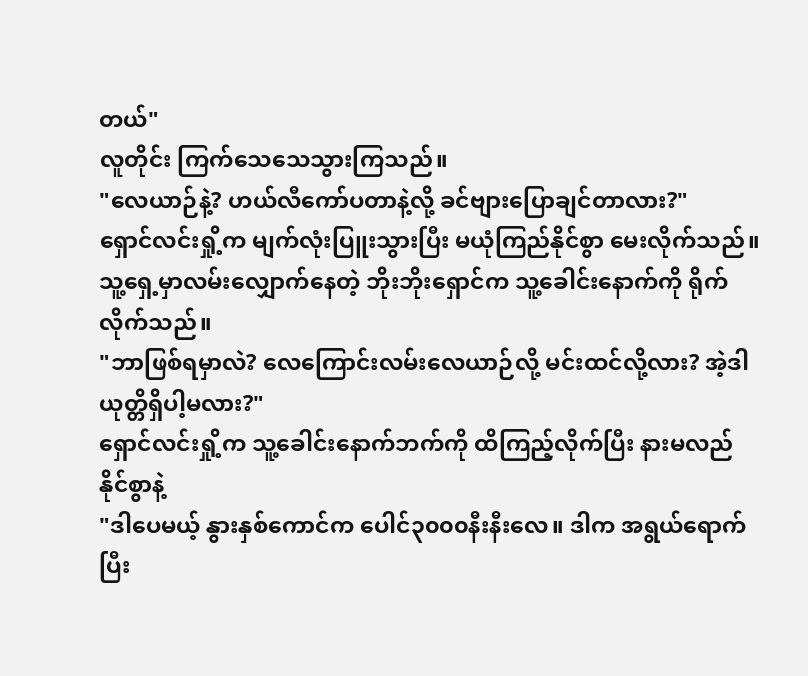တယ်"
လူတိုင်း ကြက်သေသေသွားကြသည်။
"လေယာဉ်နဲ့? ဟယ်လီကော်ပတာနဲ့လို့ ခင်ဗျားပြောချင်တာလား?"
ရှောင်လင်းရှို့က မျက်လုံးပြူးသွားပြီး မယုံကြည်နိုင်စွာ မေးလိုက်သည်။
သူ့ရှေ့မှာလမ်းလျှောက်နေတဲ့ ဘိုးဘိုးရှောင်က သူ့ခေါင်းနောက်ကို ရိုက်လိုက်သည်။
"ဘာဖြစ်ရမှာလဲ? လေကြောင်းလမ်းလေယာဉ်လို့ မင်းထင်လို့လား? အဲ့ဒါ ယုတ္တိရှိပါ့မလား?"
ရှောင်လင်းရှို့က သူ့ခေါင်းနောက်ဘက်ကို ထိကြည့်လိုက်ပြီး နားမလည်နိုင်စွာနဲ့
"ဒါပေမယ့် နွားနှစ်ကောင်က ပေါင်၃၀၀၀နီးနီးလေ။ ဒါက အရွယ်ရောက်ပြီး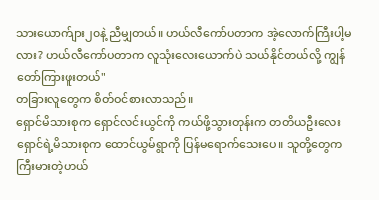သားယောက်ျား၂၀နဲ့ ညီမျှတယ်။ ဟယ်လီကော်ပတာက အဲ့လောက်ကြီးပါ့မလား? ဟယ်လီကော်ပတာက လူသုံးလေးယောက်ပဲ သယ်နိုင်တယ်လို့ ကျွန်တော်ကြားဖူးတယ်"
တခြားလူတွေက စိတ်ဝင်စားလာသည်။
ရှောင်မိသားစုက ရှောင်လင်းယွင်ကို ကယ်ဖို့သွားတုန်းက တတိယဦးလေးရှောင်ရဲ့မိသားစုက ထောင်ယွမ်ရွာကို ပြန်မရောက်သေးပေ။ သူတို့တွေက ကြီးမားတဲ့ဟယ်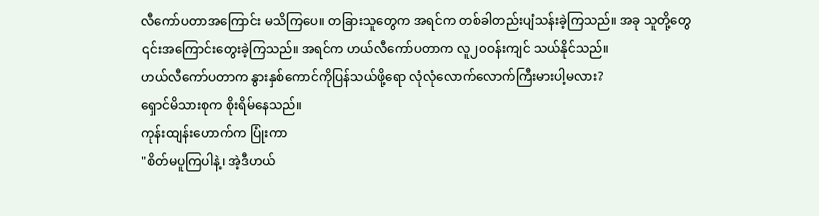လီကော်ပတာအကြောင်း မသိကြပေ။ တခြားသူတွေက အရင်က တစ်ခါတည်းပျံသန်းခဲ့ကြသည်။ အခု သူတို့တွေ ၎င်းအကြောင်းတွေးခဲ့ကြသည်။ အရင်က ဟယ်လီကော်ပတာက လူ၂၀ဝန်းကျင် သယ်နိုင်သည်။
ဟယ်လီကော်ပတာက နွားနှစ်ကောင်ကိုပြန်သယ်ဖို့ရော လုံလုံလောက်လောက်ကြီးမားပါ့မလား?
ရှောင်မိသားစုက စိုးရိမ်နေသည်။
ကုန်းထျန်းဟောက်က ပြုံးကာ
"စိတ်မပူကြပါနဲ့၊ အဲ့ဒီဟယ်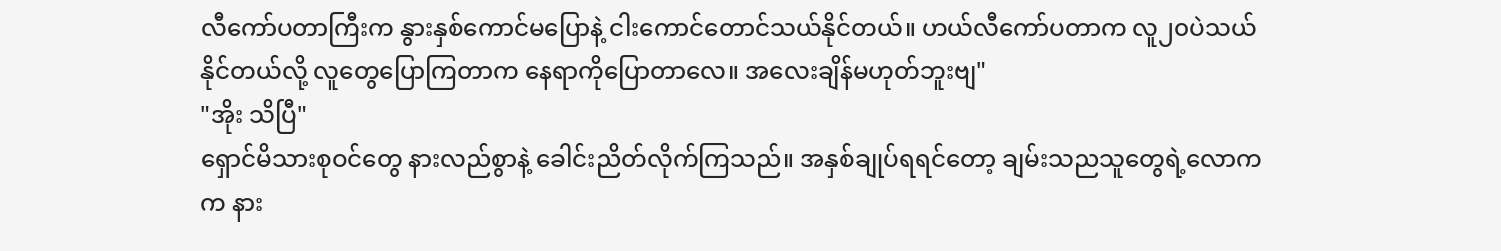လီကော်ပတာကြီးက နွားနှစ်ကောင်မပြောနဲ့ ငါးကောင်တောင်သယ်နိုင်တယ်။ ဟယ်လီကော်ပတာက လူ၂၀ပဲသယ်နိုင်တယ်လို့ လူတွေပြောကြတာက နေရာကိုပြောတာလေ။ အလေးချိန်မဟုတ်ဘူးဗျ"
"အိုး သိပြီ"
ရှောင်မိသားစုဝင်တွေ နားလည်စွာနဲ့ ခေါင်းညိတ်လိုက်ကြသည်။ အနှစ်ချုပ်ရရင်တော့ ချမ်းသညသူတွေရဲ့လောကက နား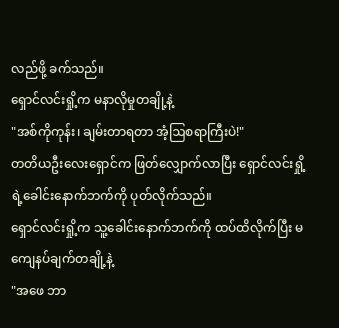လည်ဖို့ ခက်သည်။
ရှောင်လင်းရှို့က မနာလိုမှုတချို့နဲ့
"အစ်ကိုကုန်း၊ ချမ်းတာရတာ အံ့ဩစရာကြီးပဲ!"
တတိယဦးလေးရှောင်က ဖြတ်လျှောက်လာပြီး ရှောင်လင်းရှို့ရဲ့ခေါင်းနောက်ဘက်ကို ပုတ်လိုက်သည်။
ရှောင်လင်းရှို့က သူ့ခေါင်းနောက်ဘက်ကို ထပ်ထိလိုက်ပြီး မကျေနပ်ချက်တချို့နဲ့
"အဖေ ဘာ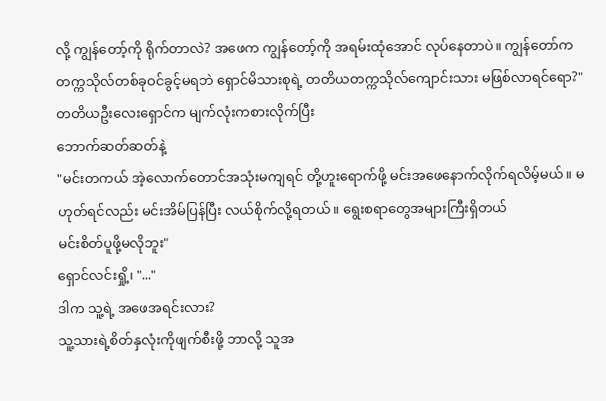လို့ ကျွန်တော့်ကို ရိုက်တာလဲ? အဖေက ကျွန်တော့်ကို အရမ်းထုံအောင် လုပ်နေတာပဲ။ ကျွန်တော်က တက္ကသိုလ်တစ်ခုဝင်ခွင့်မရဘဲ ရှောင်မိသားစုရဲ့ တတိယတက္ကသိုလ်ကျောင်းသား မဖြစ်လာရင်ရော?"
တတိယဦးလေးရှောင်က မျက်လုံးကစားလိုက်ပြီး
ဘောက်ဆတ်ဆတ်နဲ့
"မင်းတကယ် အဲ့လောက်တောင်အသုံးမကျရင် တို့ဟူးရောက်ဖို့ မင်းအဖေနောက်လိုက်ရလိမ့်မယ်။ မဟုတ်ရင်လည်း မင်းအိမ်ပြန်ပြီး လယ်စိုက်လို့ရတယ်။ ရွေးစရာတွေအများကြီးရှိတယ်
မင်းစိတ်ပူဖို့မလိုဘူး"
ရှောင်လင်းရှို့၊ "..."
ဒါက သူ့ရဲ့ အဖေအရင်းလား?
သူ့သားရဲ့စိတ်နှလုံးကိုဖျက်စီးဖို့ ဘာလို့ သူအ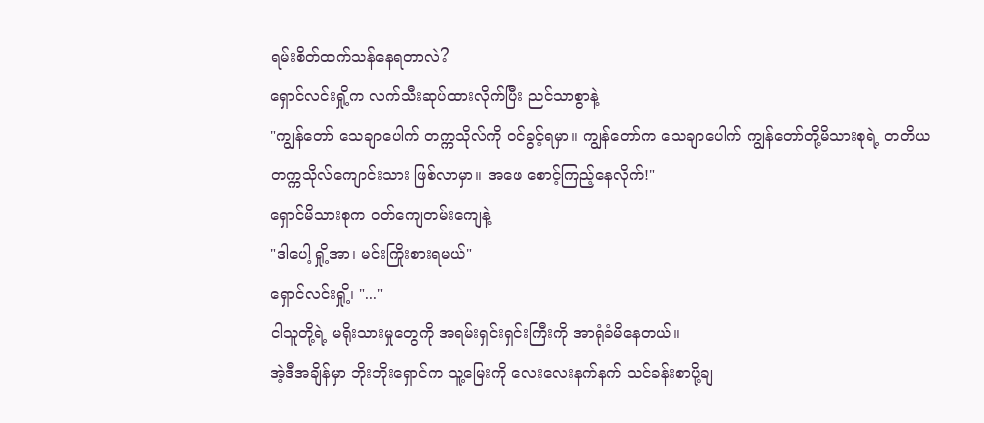ရမ်းစိတ်ထက်သန်နေရတာလဲ?
ရှောင်လင်းရှို့က လက်သီးဆုပ်ထားလိုက်ပြီး ညင်သာစွာနဲ့
"ကျွန်တော် သေချာပေါက် တက္ကသိုလ်ကို ဝင်ခွင့်ရမှာ။ ကျွန်တော်က သေချာပေါက် ကျွန်တော်တို့မိသားစုရဲ့ တတိယတက္ကသိုလ်ကျောင်းသား ဖြစ်လာမှာ။ အဖေ စောင့်ကြည့်နေလိုက်!"
ရှောင်မိသားစုက ဝတ်ကျေတမ်းကျေနဲ့
"ဒါပေါ့ ရှို့အာ၊ မင်းကြိုးစားရမယ်"
ရှောင်လင်းရှို့၊ "..."
ငါသူတို့ရဲ့ မရိုးသားမှုတွေကို အရမ်းရှင်းရှင်းကြီးကို အာရုံခံမိနေတယ်။
အဲ့ဒီအချိန်မှာ ဘိုးဘိုးရှောင်က သူ့မြေးကို လေးလေးနက်နက် သင်ခန်းစာပို့ချ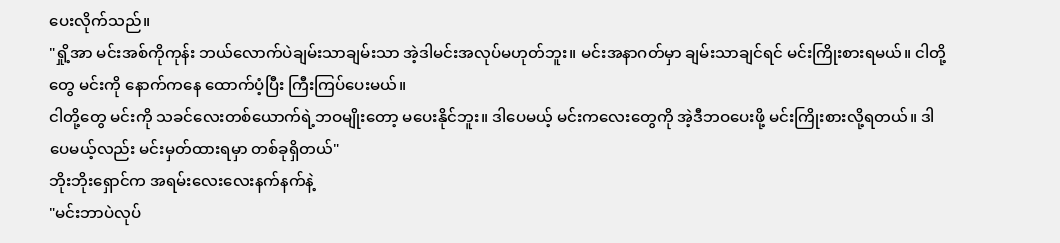ပေးလိုက်သည်။
"ရှို့အာ မင်းအစ်ကိုကုန်း ဘယ်လောက်ပဲချမ်းသာချမ်းသာ အဲ့ဒါမင်းအလုပ်မဟုတ်ဘူး။ မင်းအနာဂတ်မှာ ချမ်းသာချင်ရင် မင်းကြိုးစားရမယ်။ ငါတို့တွေ မင်းကို နောက်ကနေ ထောက်ပံ့ပြီး ကြီးကြပ်ပေးမယ်။
ငါတို့တွေ မင်းကို သခင်လေးတစ်ယောက်ရဲ့ဘဝမျိုးတော့ မပေးနိုင်ဘူး။ ဒါပေမယ့် မင်းကလေးတွေကို အဲ့ဒီဘဝပေးဖို့ မင်းကြိုးစားလို့ရတယ်။ ဒါပေမယ့်လည်း မင်းမှတ်ထားရမှာ တစ်ခုရှိတယ်"
ဘိုးဘိုးရှောင်က အရမ်းလေးလေးနက်နက်နဲ့
"မင်းဘာပဲလုပ်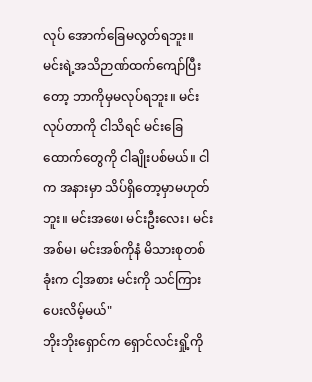လုပ် အောက်ခြေမလွတ်ရဘူး။ မင်းရဲ့အသိဉာဏ်ထက်ကျော်ပြီးတော့ ဘာကိုမှမလုပ်ရဘူး။ မင်းလုပ်တာကို ငါသိရင် မင်းခြေထောက်တွေကို ငါချိုးပစ်မယ်။ ငါက အနားမှာ သိပ်ရှိတော့မှာမဟုတ်ဘူး။ မင်းအဖေ၊ မင်းဦးလေး၊ မင်းအစ်မ၊ မင်းအစ်ကိုနံ မိသားစုတစ်ခုံးက ငါ့အစား မင်းကို သင်ကြားပေးလိမ့်မယ်"
ဘိုးဘိုးရှောင်က ရှောင်လင်းရှို့ကို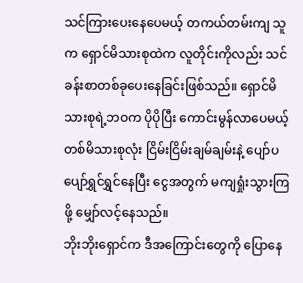သင်ကြားပေးနေပေမယ့် တကယ်တမ်းကျ သူက ရှောင်မိသားစုထဲက လူတိုင်းကိုလည်း သင်ခန်းစာတစ်ခုပေးနေခြင်းဖြစ်သည်။ ရှောင်မိသားစုရဲ့ဘဝက ပိုပိုပြီး ကောင်းမွန်လာပေမယ့် တစ်မိသားစုလုံး ငြိမ်းငြိမ်းချမ်ချမ်းနဲ့ ပျော်ပပျော်ရွှင်ရွှင်နေပြီး ငွေအတွက် မကျရှုံးသွားကြဖို့ မျှော်လင့်နေသည်။
ဘိုးဘိုးရှောင်က ဒီအကြောင်းတွေကို ပြောနေ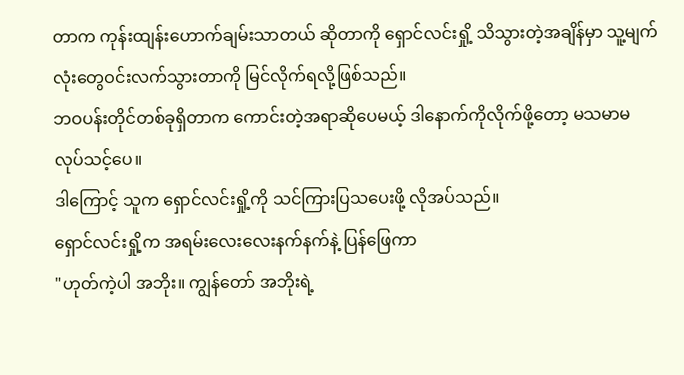တာက ကုန်းထျန်းဟောက်ချမ်းသာတယ် ဆိုတာကို ရှောင်လင်းရှို့ သိသွားတဲ့အချိန်မှာ သူ့မျက်လုံးတွေဝင်းလက်သွားတာကို မြင်လိုက်ရလို့ဖြစ်သည်။
ဘဝပန်းတိုင်တစ်ခုရှိတာက ကောင်းတဲ့အရာဆိုပေမယ့် ဒါနောက်ကိုလိုက်ဖို့တော့ မသမာမလုပ်သင့်ပေ။
ဒါကြောင့် သူက ရှောင်လင်းရှို့ကို သင်ကြားပြသပေးဖို့ လိုအပ်သည်။
ရှောင်လင်းရှို့က အရမ်းလေးလေးနက်နက်နဲ့ ပြန်ဖြေကာ
"ဟုတ်ကဲ့ပါ အဘိုး။ ကျွန်တော် အဘိုးရဲ့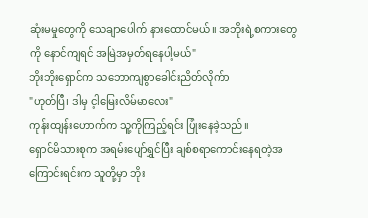ဆုံးမမှုတွေကို သေချာပေါက် နားထောင်မယ်။ အဘိုးရဲ့စကားတွေကို နောင်ကျရင် အမြဲအမှတ်ရနေပါ့မယ်"
ဘိုးဘိုးရှောင်က သဘောကျစွာခေါင်းညိတ်လိုက်ာ
"ဟုတ်ပြီ၊ ဒါမှ င့ါမြေးလိမ်မာလေး"
ကုန်းထျန်းဟောက်က သူ့ကိုကြည့်ရင်း ပြုံးနေခဲ့သည်။
ရှောင်မိသားစုက အရမ်းပျော်ရွှင်ပြီး ချစ်စရာကောင်းနေရတဲ့အကြောင်းရင်းက သူတို့မှာ ဘိုး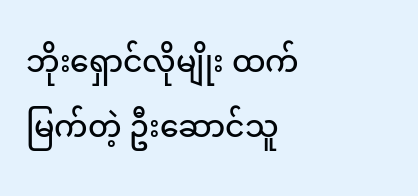ဘိုးရှောင်လိုမျိုး ထက်မြက်တဲ့ ဦးဆောင်သူ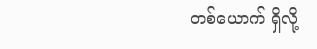တစ်ယောက် ရှိလို့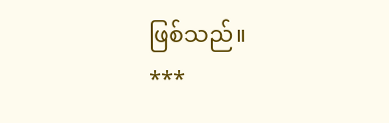ဖြစ်သည်။
***